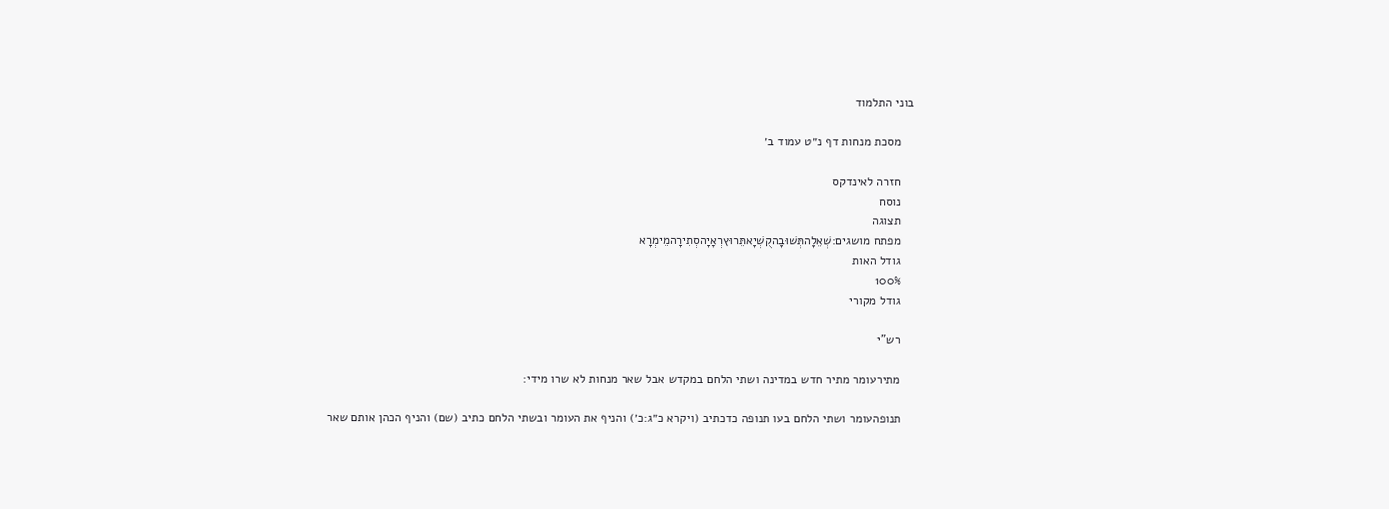בוני התלמוד

    מסכת מנחות דף נ״ט עמוד ב׳

    חזרה לאינדקס
    נוסח
    תצוגה
    מפתח מושגים:שְׁאֵלָהתְּשׁוּבָהקֻשְׁיָאתֵּרוּץרְאָיָהסְתִירָהמֵימְרָא
    גודל האות
    100%
    גודל מקורי

    רש"י

    מתירעומר מתיר חדש במדינה ושתי הלחם במקדש אבל שאר מנחות לא שרו מידי:

    תנופהעומר ושתי הלחם בעו תנופה כדכתיב (ויקרא כ״ג:כ׳) והניף את העומר ובשתי הלחם כתיב (שם) והניף הכהן אותם שאר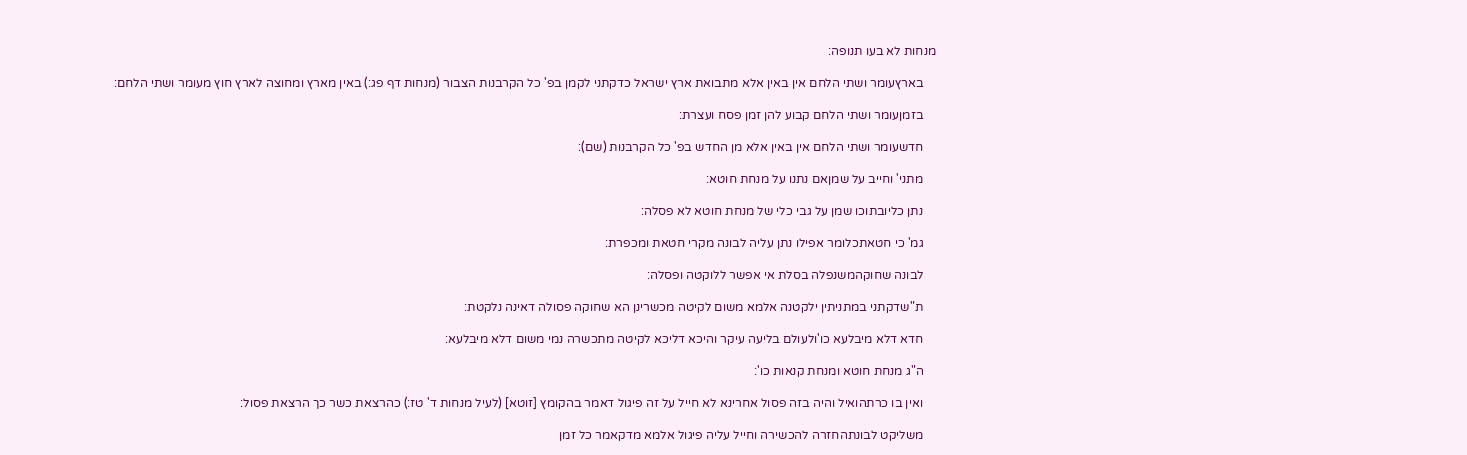מנחות לא בעו תנופה:

    בארץעומר ושתי הלחם אין באין אלא מתבואת ארץ ישראל כדקתני לקמן בפ' כל הקרבנות הצבור (מנחות דף פג:) באין מארץ ומחוצה לארץ חוץ מעומר ושתי הלחם:

    בזמןעומר ושתי הלחם קבוע להן זמן פסח ועצרת:

    חדשעומר ושתי הלחם אין באין אלא מן החדש בפ' כל הקרבנות (שם):

    מתני' וחייב על שמןאם נתנו על מנחת חוטא:

    נתן כליובתוכו שמן על גבי כלי של מנחת חוטא לא פסלה:

    גמ' כי חטאתכלומר אפילו נתן עליה לבונה מקרי חטאת ומכפרת:

    לבונה שחוקהמשנפלה בסלת אי אפשר ללוקטה ופסלה:

    ת"שדקתני במתניתין ילקטנה אלמא משום לקיטה מכשרינן הא שחוקה פסולה דאינה נלקטת:

    חדא דלא מיבלעא כו'ולעולם בליעה עיקר והיכא דליכא לקיטה מתכשרה נמי משום דלא מיבלעא:

    ה"ג מנחת חוטא ומנחת קנאות כו':

    ואין בו כרתהואיל והיה בזה פסול אחרינא לא חייל על זה פיגול דאמר בהקומץ [זוטא] (לעיל מנחות ד' טז:) כהרצאת כשר כך הרצאת פסול:

    משליקט לבונתהחזרה להכשירה וחייל עליה פיגול אלמא מדקאמר כל זמן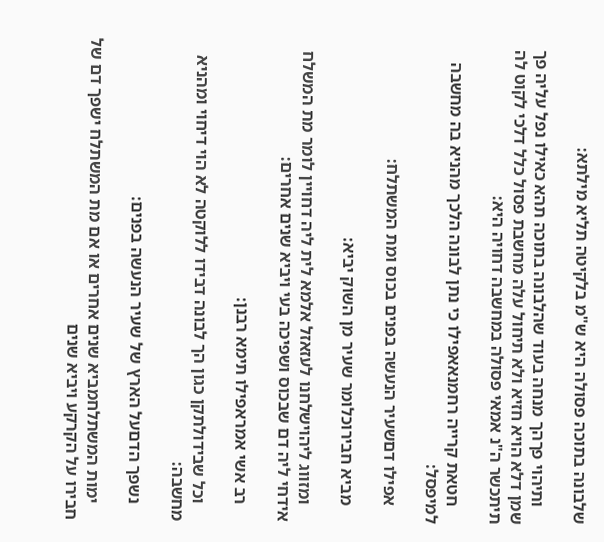שלבונה בתוכה פסולה היא ש"מ בלקיטה תליא מילתא:

    ותיהוי פךהך מנחה בעוד שהלבונה בתוכה תהא כאילו נפל עליה פך שמן דלא הויא חזיא ולא תיחול עלה מחשבת פסול כלל דלכי לקוט לה תיתכשר ה"נ אמאי פסולה במחשבה דחויה היא:

    חטאת קרייה רחמנאאפילו כי נתן לבונה הלכך מהניא בה מחשבה למיפסל:

    אפילו דםשעיר הנעשה בפנים בכוס ומת המשתלח:

    מביא חבירוכלומר שעיר מן השוק יביא:

    ומזווג ליהוישלחנו לעזאזל אלמא לית ליה דחויין לומר מת המשלח אידחי ליה דם שבכוס ושפיכה בעי ויביא שנים אחרים:

    רב אשי אמראפילו תימא רבנן:

    וכל שבידולתקן כגון הך לבונה דבידו ללוקטה לא הוי דיחוי ומהניא מחשבה:

    נשפך הדםעל הארץ של שעיר הנעשה בפנים:

    ימות המשתלחמביא שנים אחרים או אם מת המשתלח ישפך דם של חבירו על הקרקע ויביא שנים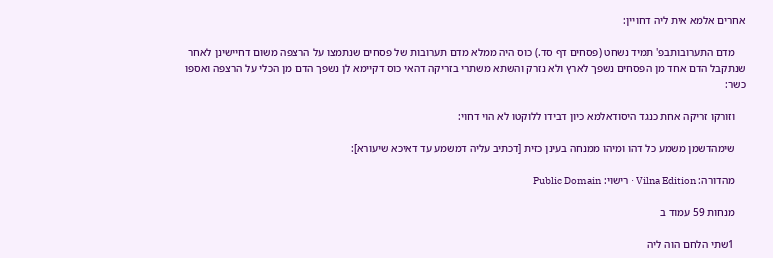אחרים אלמא אית ליה דחויין:

    מדם התערובותבפ' תמיד נשחט (פסחים דף סד.) כוס היה ממלא מדם תערובות של פסחים שנתמצו על הרצפה משום דחיישינן לאחר שנתקבל הדם אחד מן הפסחים נשפך לארץ ולא נזרק והשתא משתרי בזריקה דהאי כוס דקיימא לן נשפך הדם מן הכלי על הרצפה ואספו כשר:

    וזורקו זריקה אחת כנגד היסודאלמא כיון דבידו ללוקטו לא הוי דחוי:

    שימהדשמן משמע כל דהו ומיהו ממנחה בעינן כזית [דכתיב עליה דמשמע עד דאיכא שיעורא]:

    מהדורה: Vilna Edition · רישוי: Public Domain

    מנחות 59 עמוד ב

    1שתי הלחם הוה ליה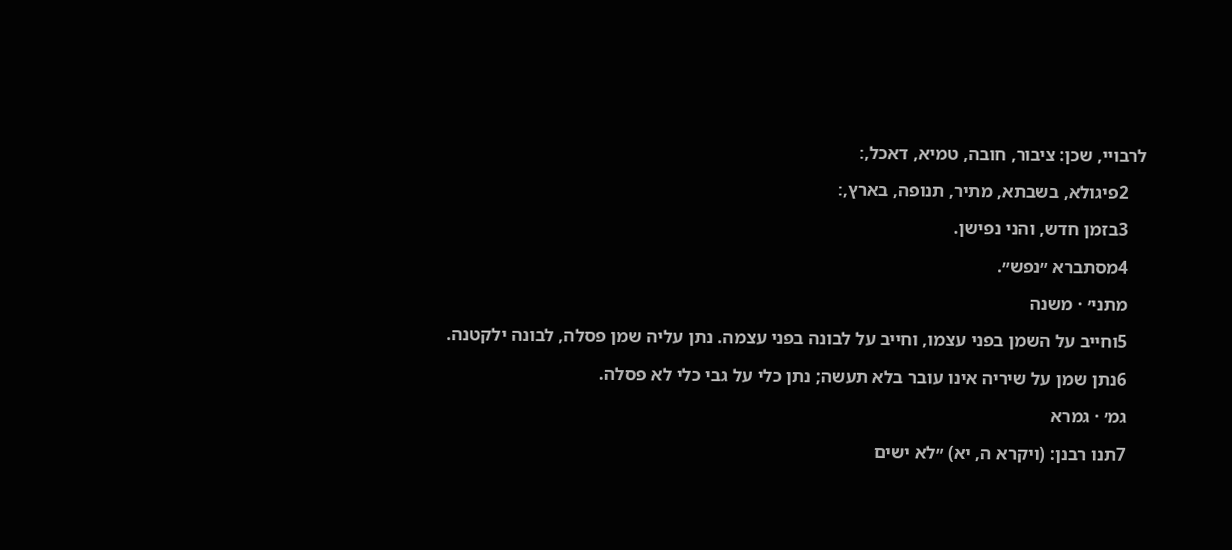לרבויי, שכן: ציבור, חובה, טמיא, דאכל,׃

    2פיגולא, בשבתא, מתיר, תנופה, בארץ,׃

    3בזמן חדש, והני נפישן.

    4מסתברא ״נפש״.

    מתני׳ · משנה

    5וחייב על השמן בפני עצמו, וחייב על לבונה בפני עצמה. נתן עליה שמן פסלה, לבונה ילקטנה.

    6נתן שמן על שיריה אינו עובר בלא תעשה; נתן כלי על גבי כלי לא פסלה.

    גמ׳ · גמרא

    7תנו רבנן: (ויקרא ה, יא) ״לא ישים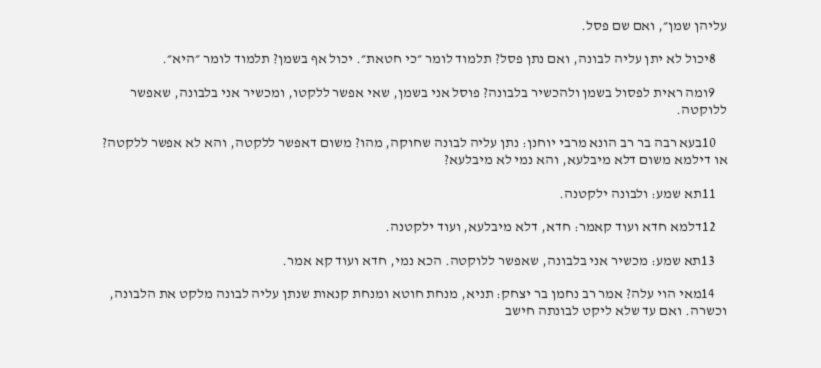עליהן שמן״, ואם שם פסל.

    8יכול לא יתן עליה לבונה, ואם נתן פסל? תלמוד לומר ״כי חטאת״. יכול אף בשמן? תלמוד לומר ״היא״.

    9ומה ראית לפסול בשמן ולהכשיר בלבונה? פוסל אני בשמן, שאי אפשר ללקטו, ומכשיר אני בלבונה, שאפשר ללוקטה.

    10בעא רבה בר רב הונא מרבי יוחנן: נתן עליה לבונה שחוקה, מהו? משום דאפשר ללקטה, והא לא אפשר ללקטה? או דילמא משום דלא מיבלעא, והא נמי לא מיבלעא?

    11תא שמע: ולבונה ילקטנה.

    12דלמא חדא ועוד קאמר: חדא, דלא מיבלעא, ועוד ילקטנה.

    13תא שמע: מכשיר אני בלבונה, שאפשר ללוקטה. הכא נמי, חדא ועוד קא אמר.

    14מאי הוי עלה? אמר רב נחמן בר יצחק: תניא, מנחת חוטא ומנחת קנאות שנתן עליה לבונה מלקט את הלבונה, וכשרה. ואם עד שלא ליקט לבונתה חישב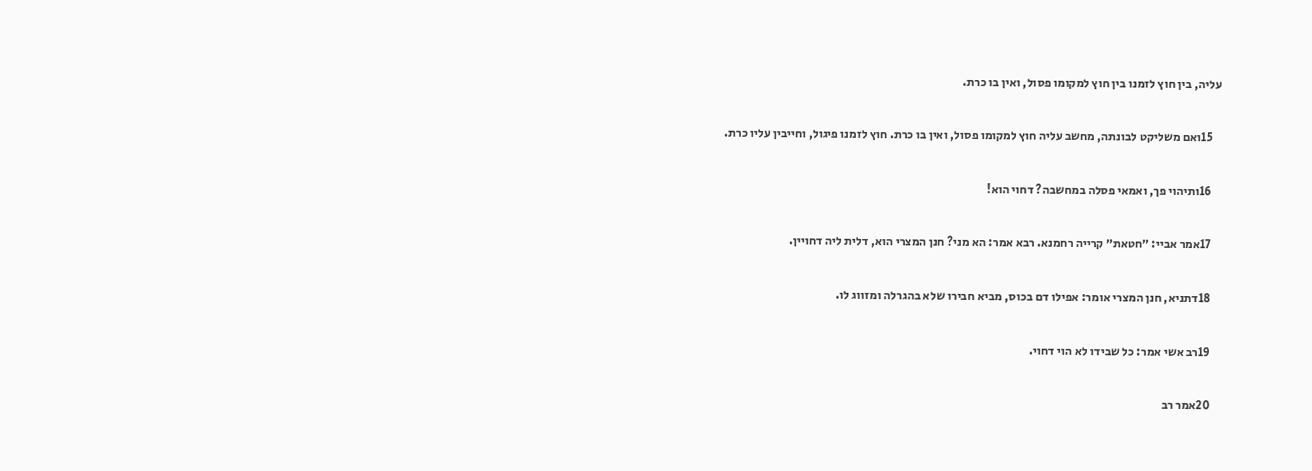עליה, בין חוץ לזמנו בין חוץ למקומו פסול, ואין בו כרת.

    15ואם משליקט לבונתה, מחשב עליה חוץ למקומו פסול, ואין בו כרת. חוץ לזמנו פיגול, וחייבין עליו כרת.

    16ותיהוי פך, ואמאי פסלה במחשבה? דחוי הוא!

    17אמר אביי: ״חטאת״ קרייה רחמנא. רבא אמר: הא מני? חנן המצרי הוא, דלית ליה דחויין.

    18דתניא, חנן המצרי אומר: אפילו דם בכוס, מביא חבירו שלא בהגרלה ומזווג לו.

    19רב אשי אמר: כל שבידו לא הוי דחוי.

    20אמר רב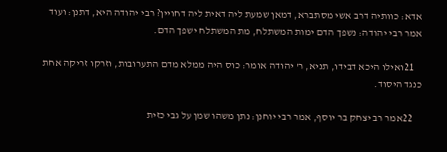אדא: כוותיה דרב אשי מסתברא, דמאן שמעת ליה דאית ליה דחויין? רבי יהודה היא, דתנן: ועוד אמר רבי יהודה: נשפך הדם ימות המשתלח, מת המשתלח ישפך הדם.

    21ואילו היכא דבידו, תניא, ר' יהודה אומר: כוס היה ממלא מדם התערובות, וזרקו זריקה אחת כנגד היסוד.

    22אמר רב יצחק בר יוסף, אמר רבי יוחנן: נתן משהו שמן על גבי כזית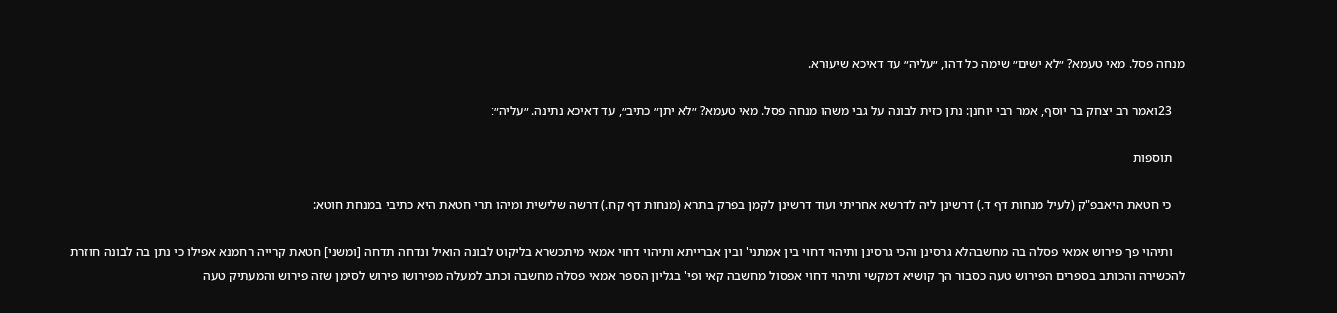מנחה פסל. מאי טעמא? ״לא ישים״ שימה כל דהו, ״עליה״ עד דאיכא שיעורא.

    23ואמר רב יצחק בר יוסף, אמר רבי יוחנן: נתן כזית לבונה על גבי משהו מנחה פסל. מאי טעמא? ״לא יתן״ כתיב״, עד דאיכא נתינה. ״עליה״׃

    תוספות

    כי חטאת היאבפ"ק (לעיל מנחות דף ד.) דרשינן ליה לדרשא אחריתי ועוד דרשינן לקמן בפרק בתרא (מנחות דף קח.) דרשה שלישית ומיהו תרי חטאת היא כתיבי במנחת חוטא:

    ותיהוי פך פירוש אמאי פסלה בה מחשבהלא גרסינן והכי גרסינן ותיהוי דחוי בין אמתני' ובין אברייתא ותיהוי דחוי אמאי מיתכשרא בליקוט לבונה הואיל ונדחה תדחה [ומשני] חטאת קרייה רחמנא אפילו כי נתן בה לבונה חוזרת להכשירה והכותב בספרים הפירוש טעה כסבור הך קושיא דמקשי ותיהוי דחוי אפסול מחשבה קאי ופי' בגליון הספר אמאי פסלה מחשבה וכתב למעלה מפירושו פירוש לסימן שזה פירוש והמעתיק טעה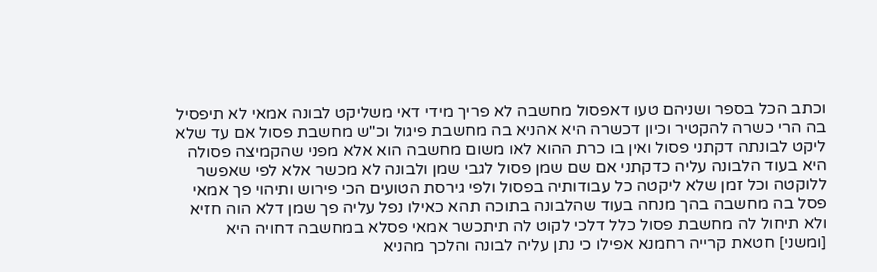וכתב הכל בספר ושניהם טעו דאפסול מחשבה לא פריך מידי דאי משליקט לבונה אמאי לא תיפסיל בה הרי כשרה להקטיר וכיון דכשרה היא אהניא בה מחשבת פיגול וכ"ש מחשבת פסול אם עד שלא ליקט לבונתה דקתני פסול ואין בו כרת ההוא לאו משום מחשבה הוא אלא מפני שהקמיצה פסולה היא בעוד הלבונה עליה כדקתני אם שם שמן פסול לגבי שמן ולבונה לא מכשר אלא לפי שאפשר ללוקטה וכל זמן שלא ליקטה כל עבודותיה בפסול ולפי גירסת הטועים הכי פירוש ותיהוי פך אמאי פסל בה מחשבה בהך מנחה בעוד שהלבונה בתוכה תהא כאילו נפל עליה פך שמן דלא הוה חזיא ולא תיחול לה מחשבת פסול כלל דלכי לקוט לה תיתכשר אמאי פסלא במחשבה דחויה היא [ומשני] חטאת קרייה רחמנא אפילו כי נתן עליה לבונה והלכך מהניא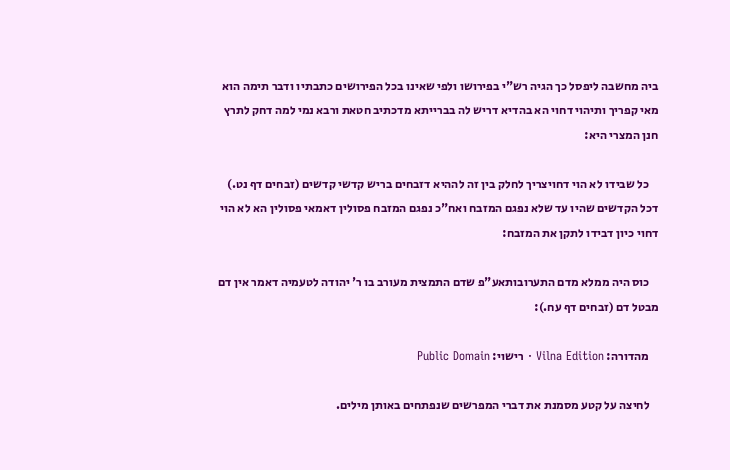ביה מחשבה ליפסל כך הגיה רש"י בפירושו ולפי שאינו בכל הפירושים כתבתיו ודבר תימה הוא מאי קפריך ותיהוי דחוי הא בהדיא דריש לה בברייתא מדכתיב חטאת ורבא נמי למה דחק לתרץ חנן המצרי היא:

    כל שבידו לא הוי דחויצריך לחלק בין זה לההיא דזבחים בריש קדשי קדשים (זבחים דף נט.) דכל הקדשים שהיו עד שלא נפגם המזבח ואח"כ נפגם המזבח פסולין דאמאי פסולין הא לא הוי דחוי כיון דבידו לתקן את המזבח:

    כוס היה ממלא מדם התערובותאע"פ שדם התמצית מעורב בו ר' יהודה לטעמיה דאמר אין דם מבטל דם (זבחים דף עח.):

    מהדורה: Vilna Edition · רישוי: Public Domain

    לחיצה על קטע מסמנת את דברי המפרשים שנפתחים באותן מילים.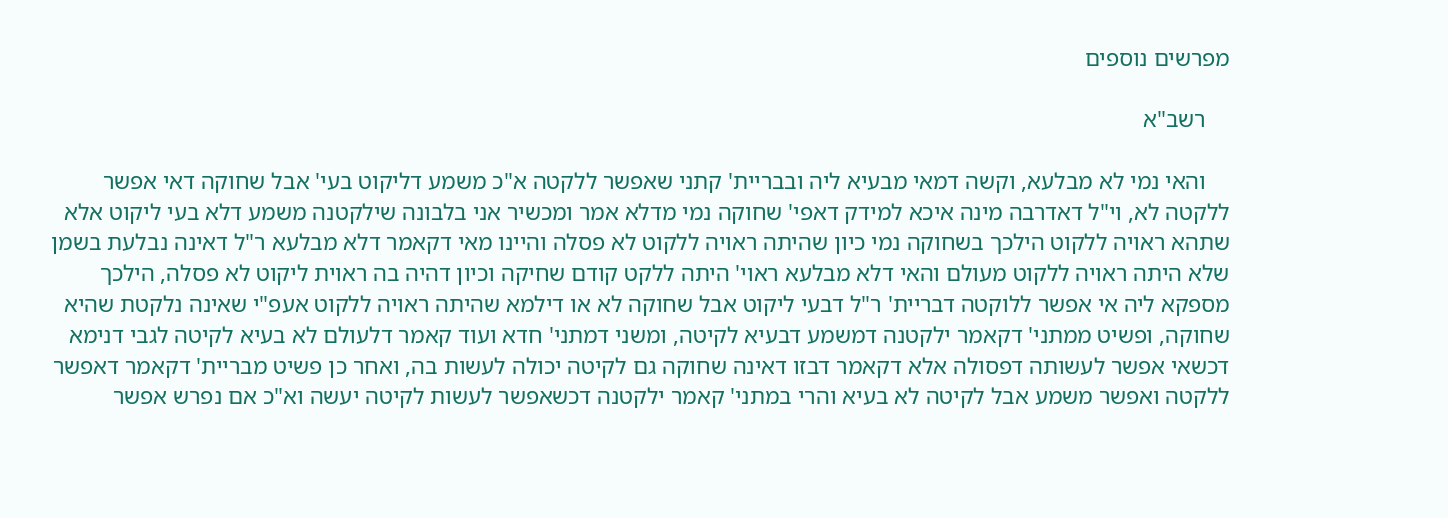מפרשים נוספים

    רשב"א

    והאי נמי לא מבלעא, וקשה דמאי מבעיא ליה ובבריית' קתני שאפשר ללקטה א"כ משמע דליקוט בעי' אבל שחוקה דאי אפשר ללקטה לא, וי"ל דאדרבה מינה איכא למידק דאפי' שחוקה נמי מדלא אמר ומכשיר אני בלבונה שילקטנה משמע דלא בעי ליקוט אלא שתהא ראויה ללקוט הילכך בשחוקה נמי כיון שהיתה ראויה ללקוט לא פסלה והיינו מאי דקאמר דלא מבלעא ר"ל דאינה נבלעת בשמן שלא היתה ראויה ללקוט מעולם והאי דלא מבלעא ראוי' היתה ללקט קודם שחיקה וכיון דהיה בה ראוית ליקוט לא פסלה, הילכך מספקא ליה אי אפשר ללוקטה דבריית' ר"ל דבעי ליקוט אבל שחוקה לא או דילמא שהיתה ראויה ללקוט אעפ"י שאינה נלקטת שהיא שחוקה, ופשיט ממתני' דקאמר ילקטנה דמשמע דבעיא לקיטה, ומשני דמתני' חדא ועוד קאמר דלעולם לא בעיא לקיטה לגבי דנימא דכשאי אפשר לעשותה דפסולה אלא דקאמר דבזו דאינה שחוקה גם לקיטה יכולה לעשות בה, ואחר כן פשיט מבריית' דקאמר דאפשר ללקטה ואפשר משמע אבל לקיטה לא בעיא והרי במתני' קאמר ילקטנה דכשאפשר לעשות לקיטה יעשה וא"כ אם נפרש אפשר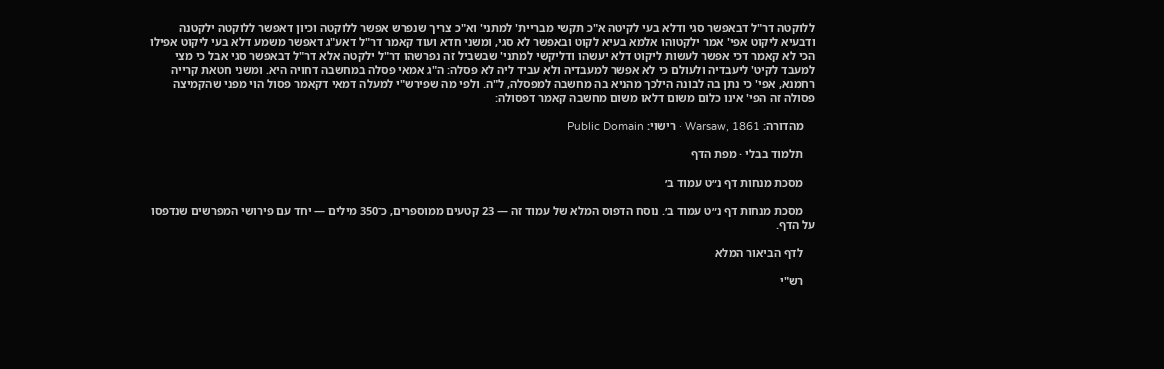ללוקטה דר"ל דבאפשר סגי ודלא בעי לקיטה א"כ תקשי מבריית' למתני' וא"כ צריך שנפרש אפשר ללוקטה וכיון דאפשר ללוקטה ילקטנה ודבעיא ליקוט אפי' אמר ילקטוהו אלמא בעיא לקוט ובאפשר לא סגי, ומשני חדא ועוד קאמר דר"ל דאע"ג דאפשר משמע דלא בעי ליקוט אפילו הכי לא קאמר דכי אפשר לעשות ליקוט דלא יעשהו ודליקשי למתני' שבשביל זה נפרשהו דר"ל ילקטה אלא דר"ל דבאפשר סגי אבל כי מצי למעבד לקיט' ליעבדיה ולעולם כי לא אפשר למעבדיה ולא עביד ליה לא פסלה: ה"ג אמאי פסלה במחשבה דחויה היא. ומשני חטאת קרייה רחמנא, אפי' כי נתן בה לבונה הילכך מהניא בה מחשבה למפסלה, ל"ה. ולפי מה שפירש"י למעלה דמאי דקאמר פסול הוי מפני שהקמיצה פסולה זה הפי' אינו כלום משום דלאו משום מחשבה קאמר דפסולה:

    מהדורה: Warsaw, 1861 · רישוי: Public Domain

    תלמוד בבלי · מפת הדף

    מסכת מנחות דף נ״ט עמוד ב׳

    מסכת מנחות דף נ״ט עמוד ב׳. נוסח הדפוס המלא של עמוד זה — 23 קטעים ממוספרים, כ־350 מילים — יחד עם פירושי המפרשים שנדפסו על הדף.

    לדף הביאור המלא

    רש"י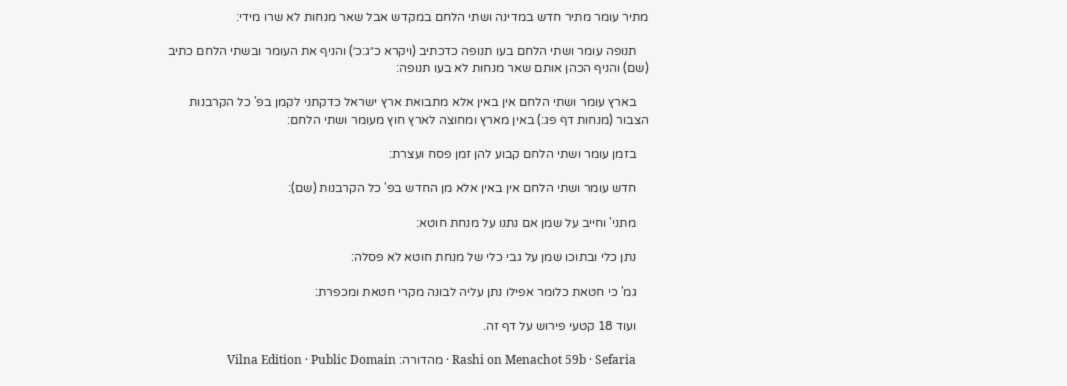מתיר עומר מתיר חדש במדינה ושתי הלחם במקדש אבל שאר מנחות לא שרו מידי:

    תנופה עומר ושתי הלחם בעו תנופה כדכתיב (ויקרא כ״ג:כ׳) והניף את העומר ובשתי הלחם כתיב (שם) והניף הכהן אותם שאר מנחות לא בעו תנופה:

    בארץ עומר ושתי הלחם אין באין אלא מתבואת ארץ ישראל כדקתני לקמן בפ' כל הקרבנות הצבור (מנחות דף פג:) באין מארץ ומחוצה לארץ חוץ מעומר ושתי הלחם:

    בזמן עומר ושתי הלחם קבוע להן זמן פסח ועצרת:

    חדש עומר ושתי הלחם אין באין אלא מן החדש בפ' כל הקרבנות (שם):

    מתני' וחייב על שמן אם נתנו על מנחת חוטא:

    נתן כלי ובתוכו שמן על גבי כלי של מנחת חוטא לא פסלה:

    גמ' כי חטאת כלומר אפילו נתן עליה לבונה מקרי חטאת ומכפרת:

    ועוד 18 קטעי פירוש על דף זה.

    Rashi on Menachot 59b · Sefaria · מהדורה: Vilna Edition · Public Domain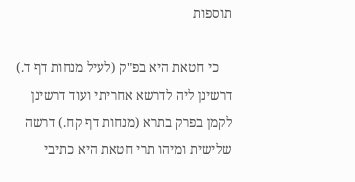תוספות

    כי חטאת היא בפ"ק (לעיל מנחות דף ד.) דרשינן ליה לדרשא אחריתי ועוד דרשינן לקמן בפרק בתרא (מנחות דף קח.) דרשה שלישית ומיהו תרי חטאת היא כתיבי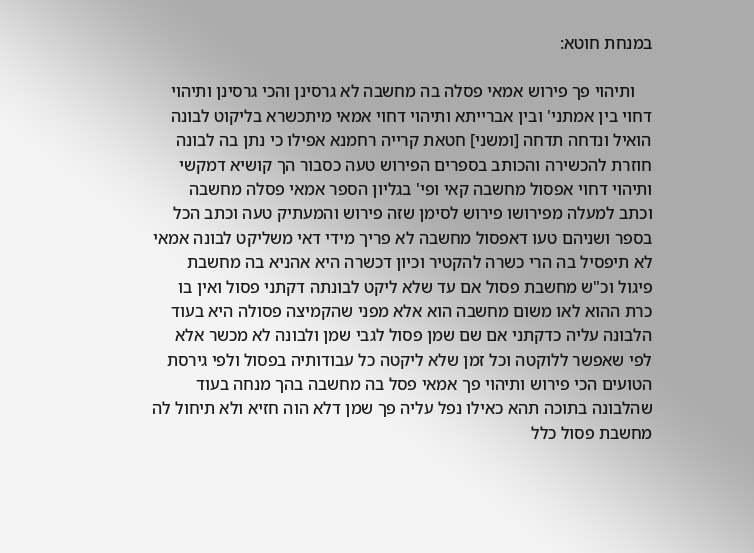במנחת חוטא:

    ותיהוי פך פירוש אמאי פסלה בה מחשבה לא גרסינן והכי גרסינן ותיהוי דחוי בין אמתני' ובין אברייתא ותיהוי דחוי אמאי מיתכשרא בליקוט לבונה הואיל ונדחה תדחה [ומשני] חטאת קרייה רחמנא אפילו כי נתן בה לבונה חוזרת להכשירה והכותב בספרים הפירוש טעה כסבור הך קושיא דמקשי ותיהוי דחוי אפסול מחשבה קאי ופי' בגליון הספר אמאי פסלה מחשבה וכתב למעלה מפירושו פירוש לסימן שזה פירוש והמעתיק טעה וכתב הכל בספר ושניהם טעו דאפסול מחשבה לא פריך מידי דאי משליקט לבונה אמאי לא תיפסיל בה הרי כשרה להקטיר וכיון דכשרה היא אהניא בה מחשבת פיגול וכ"ש מחשבת פסול אם עד שלא ליקט לבונתה דקתני פסול ואין בו כרת ההוא לאו משום מחשבה הוא אלא מפני שהקמיצה פסולה היא בעוד הלבונה עליה כדקתני אם שם שמן פסול לגבי שמן ולבונה לא מכשר אלא לפי שאפשר ללוקטה וכל זמן שלא ליקטה כל עבודותיה בפסול ולפי גירסת הטועים הכי פירוש ותיהוי פך אמאי פסל בה מחשבה בהך מנחה בעוד שהלבונה בתוכה תהא כאילו נפל עליה פך שמן דלא הוה חזיא ולא תיחול לה מחשבת פסול כלל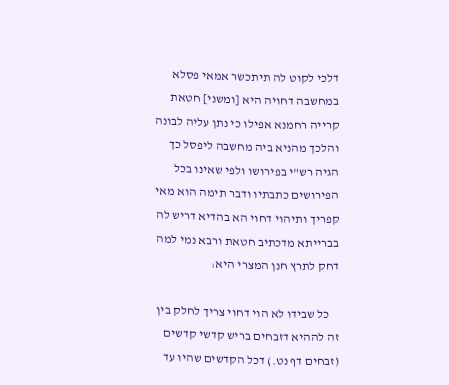דלכי לקוט לה תיתכשר אמאי פסלא במחשבה דחויה היא [ומשני] חטאת קרייה רחמנא אפילו כי נתן עליה לבונה והלכך מהניא ביה מחשבה ליפסל כך הגיה רש"י בפירושו ולפי שאינו בכל הפירושים כתבתיו ודבר תימה הוא מאי קפריך ותיהוי דחוי הא בהדיא דריש לה בברייתא מדכתיב חטאת ורבא נמי למה דחק לתרץ חנן המצרי היא:

    כל שבידו לא הוי דחוי צריך לחלק בין זה לההיא דזבחים בריש קדשי קדשים (זבחים דף נט.) דכל הקדשים שהיו עד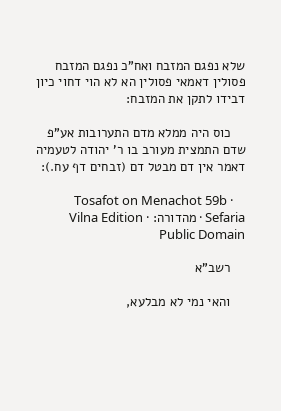שלא נפגם המזבח ואח"כ נפגם המזבח פסולין דאמאי פסולין הא לא הוי דחוי כיון דבידו לתקן את המזבח:

    כוס היה ממלא מדם התערובות אע"פ שדם התמצית מעורב בו ר' יהודה לטעמיה דאמר אין דם מבטל דם (זבחים דף עח.):

    Tosafot on Menachot 59b · Sefaria · מהדורה: Vilna Edition · Public Domain

    רשב"א

    והאי נמי לא מבלעא,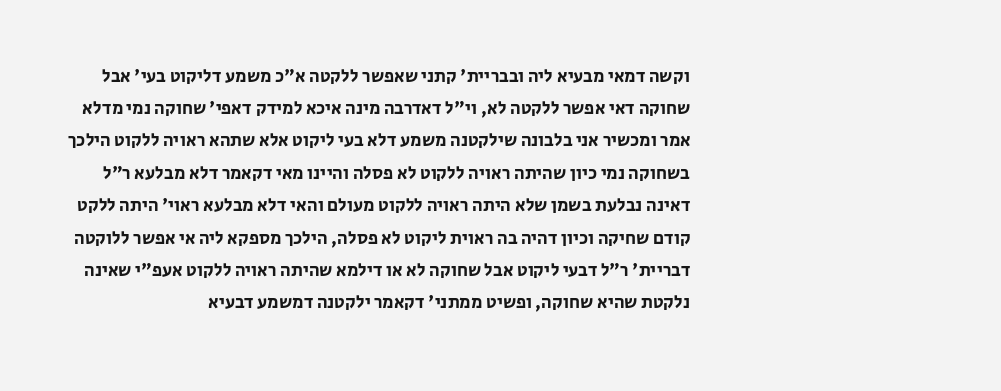וקשה דמאי מבעיא ליה ובבריית' קתני שאפשר ללקטה א"כ משמע דליקוט בעי' אבל שחוקה דאי אפשר ללקטה לא, וי"ל דאדרבה מינה איכא למידק דאפי' שחוקה נמי מדלא אמר ומכשיר אני בלבונה שילקטנה משמע דלא בעי ליקוט אלא שתהא ראויה ללקוט הילכך בשחוקה נמי כיון שהיתה ראויה ללקוט לא פסלה והיינו מאי דקאמר דלא מבלעא ר"ל דאינה נבלעת בשמן שלא היתה ראויה ללקוט מעולם והאי דלא מבלעא ראוי' היתה ללקט קודם שחיקה וכיון דהיה בה ראוית ליקוט לא פסלה, הילכך מספקא ליה אי אפשר ללוקטה דבריית' ר"ל דבעי ליקוט אבל שחוקה לא או דילמא שהיתה ראויה ללקוט אעפ"י שאינה נלקטת שהיא שחוקה, ופשיט ממתני' דקאמר ילקטנה דמשמע דבעיא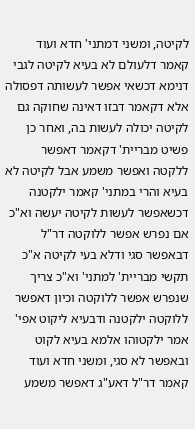לקיטה, ומשני דמתני' חדא ועוד קאמר דלעולם לא בעיא לקיטה לגבי דנימא דכשאי אפשר לעשותה דפסולה אלא דקאמר דבזו דאינה שחוקה גם לקיטה יכולה לעשות בה, ואחר כן פשיט מבריית' דקאמר דאפשר ללקטה ואפשר משמע אבל לקיטה לא בעיא והרי במתני' קאמר ילקטנה דכשאפשר לעשות לקיטה יעשה וא"כ אם נפרש אפשר ללוקטה דר"ל דבאפשר סגי ודלא בעי לקיטה א"כ תקשי מבריית' למתני' וא"כ צריך שנפרש אפשר ללוקטה וכיון דאפשר ללוקטה ילקטנה ודבעיא ליקוט אפי' אמר ילקטוהו אלמא בעיא לקוט ובאפשר לא סגי, ומשני חדא ועוד קאמר דר"ל דאע"ג דאפשר משמע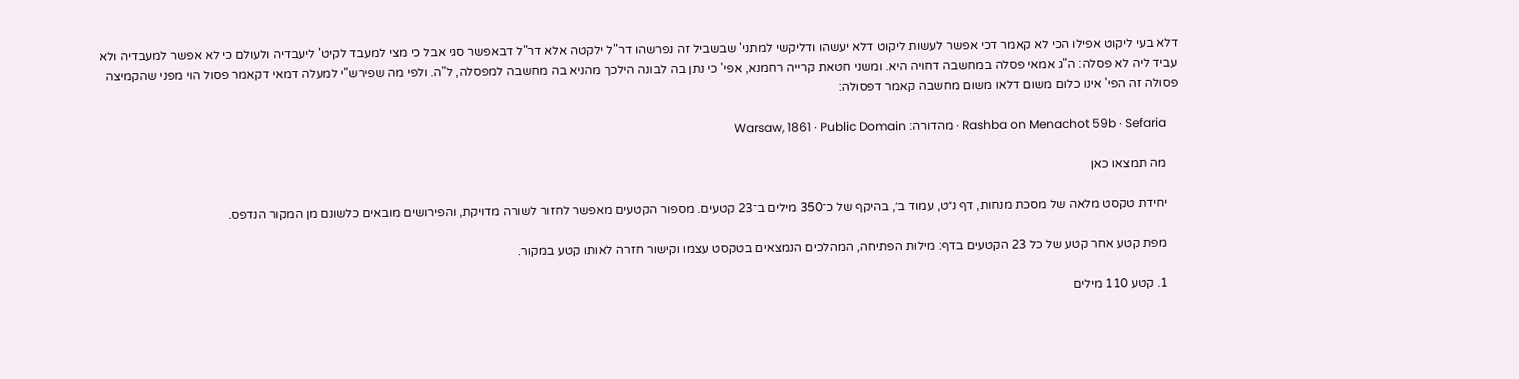דלא בעי ליקוט אפילו הכי לא קאמר דכי אפשר לעשות ליקוט דלא יעשהו ודליקשי למתני' שבשביל זה נפרשהו דר"ל ילקטה אלא דר"ל דבאפשר סגי אבל כי מצי למעבד לקיט' ליעבדיה ולעולם כי לא אפשר למעבדיה ולא עביד ליה לא פסלה: ה"ג אמאי פסלה במחשבה דחויה היא. ומשני חטאת קרייה רחמנא, אפי' כי נתן בה לבונה הילכך מהניא בה מחשבה למפסלה, ל"ה. ולפי מה שפירש"י למעלה דמאי דקאמר פסול הוי מפני שהקמיצה פסולה זה הפי' אינו כלום משום דלאו משום מחשבה קאמר דפסולה:

    Rashba on Menachot 59b · Sefaria · מהדורה: Warsaw, 1861 · Public Domain

    מה תמצאו כאן

    יחידת טקסט מלאה של מסכת מנחות, דף נ״ט, עמוד ב׳, בהיקף של כ־350 מילים ב־23 קטעים. מספור הקטעים מאפשר לחזור לשורה מדויקת, והפירושים מובאים כלשונם מן המקור הנדפס.

    מפת קטע אחר קטע של כל 23 הקטעים בדף: מילות הפתיחה, המהלכים הנמצאים בטקסט עצמו וקישור חזרה לאותו קטע במקור.

    1. קטע 110 מילים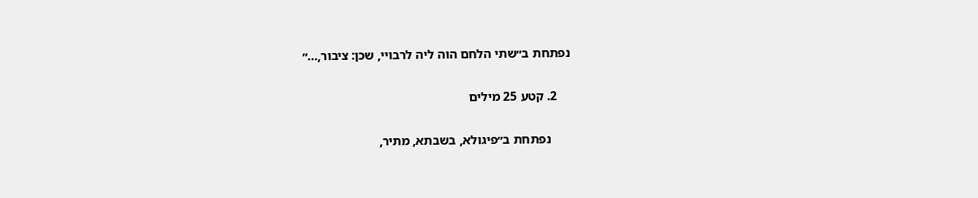נפתחת ב״שתי הלחם הוה ליה לרבויי, שכן: ציבור,…״

    2. קטע 25 מילים

      נפתחת ב״פיגולא, בשבתא, מתיר,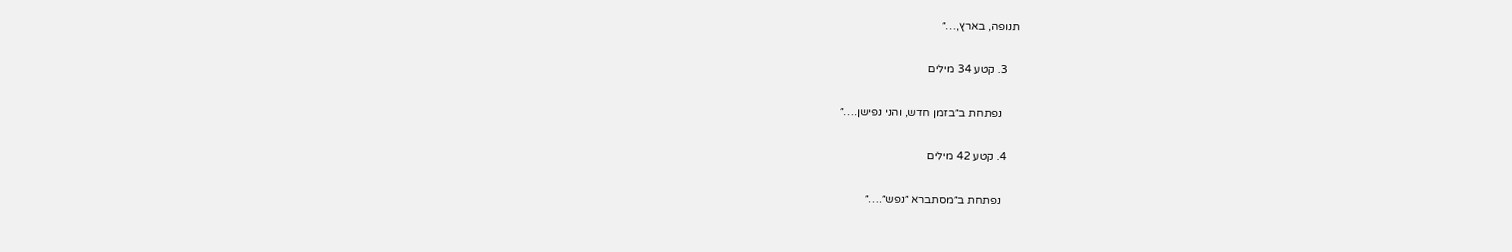תנופה, בארץ,…״

    3. קטע 34 מילים

      נפתחת ב״בזמן חדש, והני נפישן.…״

    4. קטע 42 מילים

      נפתחת ב״מסתברא ״נפש״.…״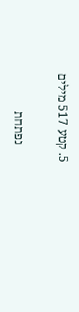5. קטע 517 מילים

      נפתחת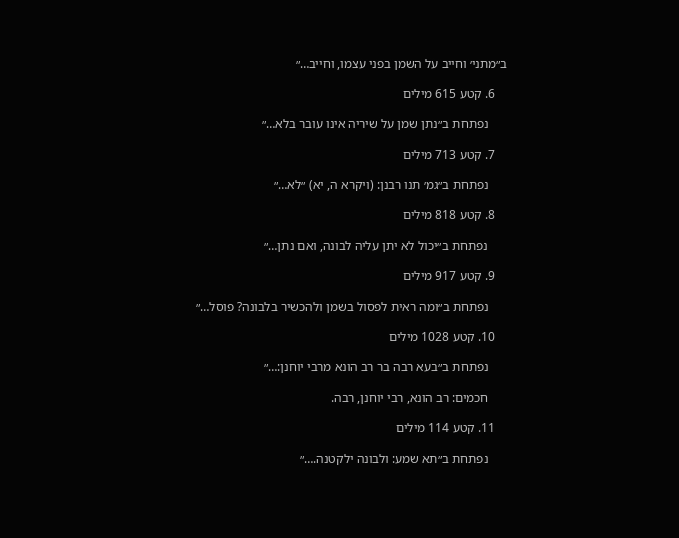ב״מתני׳ וחייב על השמן בפני עצמו, וחייב…״

    6. קטע 615 מילים

      נפתחת ב״נתן שמן על שיריה אינו עובר בלא…״

    7. קטע 713 מילים

      נפתחת ב״גמ׳ תנו רבנן: (ויקרא ה, יא) ״לא…״

    8. קטע 818 מילים

      נפתחת ב״יכול לא יתן עליה לבונה, ואם נתן…״

    9. קטע 917 מילים

      נפתחת ב״ומה ראית לפסול בשמן ולהכשיר בלבונה? פוסל…״

    10. קטע 1028 מילים

      נפתחת ב״בעא רבה בר רב הונא מרבי יוחנן:…״

      חכמים: רב הונא, רבי יוחנן, רבה.

    11. קטע 114 מילים

      נפתחת ב״תא שמע: ולבונה ילקטנה.…״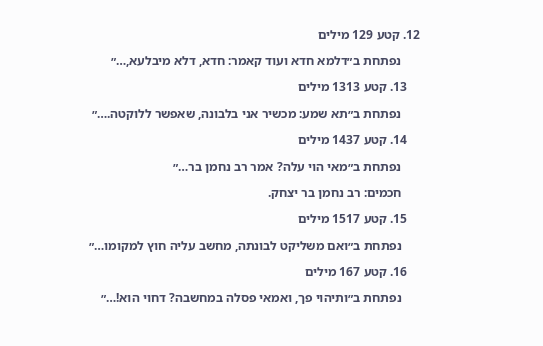12. קטע 129 מילים

      נפתחת ב״דלמא חדא ועוד קאמר: חדא, דלא מיבלעא,…״

    13. קטע 1313 מילים

      נפתחת ב״תא שמע: מכשיר אני בלבונה, שאפשר ללוקטה.…״

    14. קטע 1437 מילים

      נפתחת ב״מאי הוי עלה? אמר רב נחמן בר…״

      חכמים: רב נחמן בר יצחק.

    15. קטע 1517 מילים

      נפתחת ב״ואם משליקט לבונתה, מחשב עליה חוץ למקומו…״

    16. קטע 167 מילים

      נפתחת ב״ותיהוי פך, ואמאי פסלה במחשבה? דחוי הוא!…״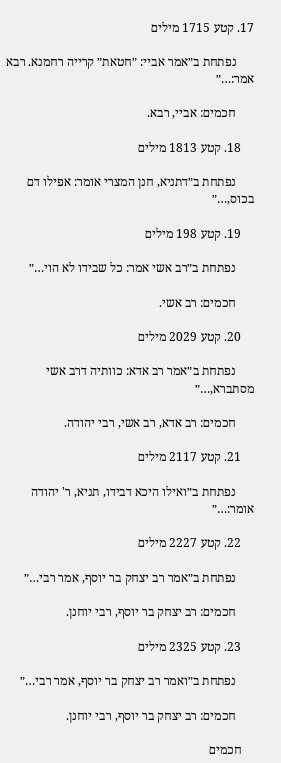17. קטע 1715 מילים

      נפתחת ב״אמר אביי: ״חטאת״ קרייה רחמנא. רבא אמר:…״

      חכמים: אביי, רבא.

    18. קטע 1813 מילים

      נפתחת ב״דתניא, חנן המצרי אומר: אפילו דם בכוס,…״

    19. קטע 198 מילים

      נפתחת ב״רב אשי אמר: כל שבידו לא הוי…״

      חכמים: רב אשי.

    20. קטע 2029 מילים

      נפתחת ב״אמר רב אדא: כוותיה דרב אשי מסתברא,…״

      חכמים: רב אדא, רב אשי, רבי יהודה.

    21. קטע 2117 מילים

      נפתחת ב״ואילו היכא דבידו, תניא, ר' יהודה אומר:…״

    22. קטע 2227 מילים

      נפתחת ב״אמר רב יצחק בר יוסף, אמר רבי…״

      חכמים: רב יצחק בר יוסף, רבי יוחנן.

    23. קטע 2325 מילים

      נפתחת ב״ואמר רב יצחק בר יוסף, אמר רבי…״

      חכמים: רב יצחק בר יוסף, רבי יוחנן.

    חכמים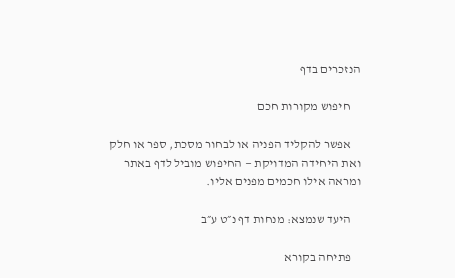הנזכרים בדף

    חיפוש מקורות חכם

    אפשר להקליד הפניה או לבחור מסכת, ספר או חלק ואת היחידה המדויקת — החיפוש מוביל לדף באתר ומראה אילו חכמים מפנים אליו.

    היעד שנמצא: מנחות דף נ״ט ע״ב

    פתיחה בקורא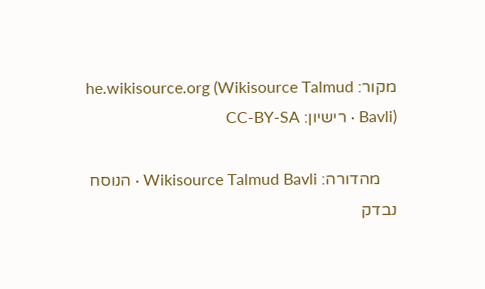מקור: he.wikisource.org (Wikisource Talmud Bavli) · רישיון: CC-BY-SA

    מהדורה: Wikisource Talmud Bavli · הנוסח נבדק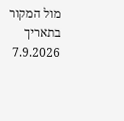מול המקור בתאריך 7.9.2026